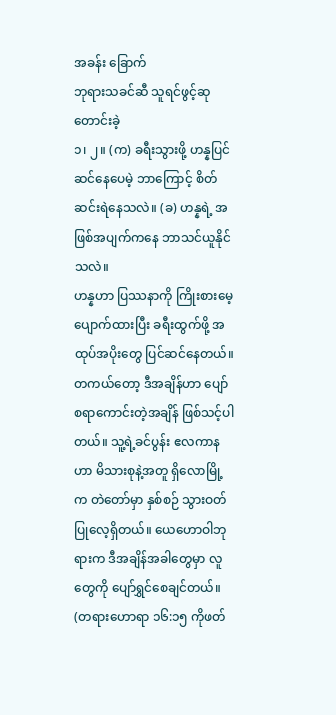အခန်း ခြောက်
ဘုရားသခင်ဆီ သူရင်ဖွင့်ဆုတောင်းခဲ့
၁၊ ၂။ (က) ခရီးသွားဖို့ ဟန္နပြင်ဆင်နေပေမဲ့ ဘာကြောင့် စိတ်ဆင်းရဲနေသလဲ။ (ခ) ဟန္နရဲ့ အဖြစ်အပျက်ကနေ ဘာသင်ယူနိုင်သလဲ။
ဟန္နဟာ ပြဿနာကို ကြိုးစားမေ့ပျောက်ထားပြီး ခရီးထွက်ဖို့ အထုပ်အပိုးတွေ ပြင်ဆင်နေတယ်။ တကယ်တော့ ဒီအချိန်ဟာ ပျော်စရာကောင်းတဲ့အချိန် ဖြစ်သင့်ပါတယ်။ သူ့ရဲ့ခင်ပွန်း ဧလကာနဟာ မိသားစုနဲ့အတူ ရှိလောမြို့က တဲတော်မှာ နှစ်စဉ် သွားဝတ်ပြုလေ့ရှိတယ်။ ယေဟောဝါဘုရားက ဒီအချိန်အခါတွေမှာ လူတွေကို ပျော်ရွှင်စေချင်တယ်။ (တရားဟောရာ ၁၆:၁၅ ကိုဖတ်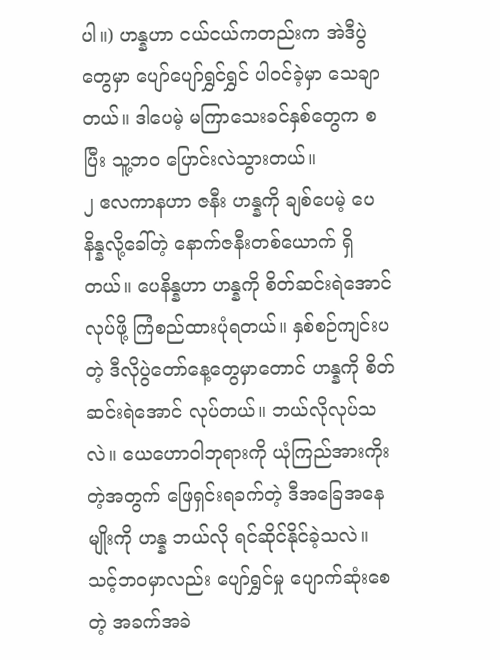ပါ။) ဟန္နဟာ ငယ်ငယ်ကတည်းက အဲဒီပွဲတွေမှာ ပျော်ပျော်ရွှင်ရွှင် ပါဝင်ခဲ့မှာ သေချာတယ်။ ဒါပေမဲ့ မကြာသေးခင်နှစ်တွေက စပြီး သူ့ဘ၀ ပြောင်းလဲသွားတယ်။
၂ ဧလကာနဟာ ဇနီး ဟန္နကို ချစ်ပေမဲ့ ပေနိန္နလို့ခေါ်တဲ့ နောက်ဇနီးတစ်ယောက် ရှိတယ်။ ပေနိန္နဟာ ဟန္နကို စိတ်ဆင်းရဲအောင်လုပ်ဖို့ ကြံစည်ထားပုံရတယ်။ နှစ်စဉ်ကျင်းပတဲ့ ဒီလိုပွဲတော်နေ့တွေမှာတောင် ဟန္နကို စိတ်ဆင်းရဲအောင် လုပ်တယ်။ ဘယ်လိုလုပ်သလဲ။ ယေဟောဝါဘုရားကို ယုံကြည်အားကိုးတဲ့အတွက် ဖြေရှင်းရခက်တဲ့ ဒီအခြေအနေမျိုးကို ဟန္န ဘယ်လို ရင်ဆိုင်နိုင်ခဲ့သလဲ။ သင့်ဘ၀မှာလည်း ပျော်ရွှင်မှု ပျောက်ဆုံးစေတဲ့ အခက်အခဲ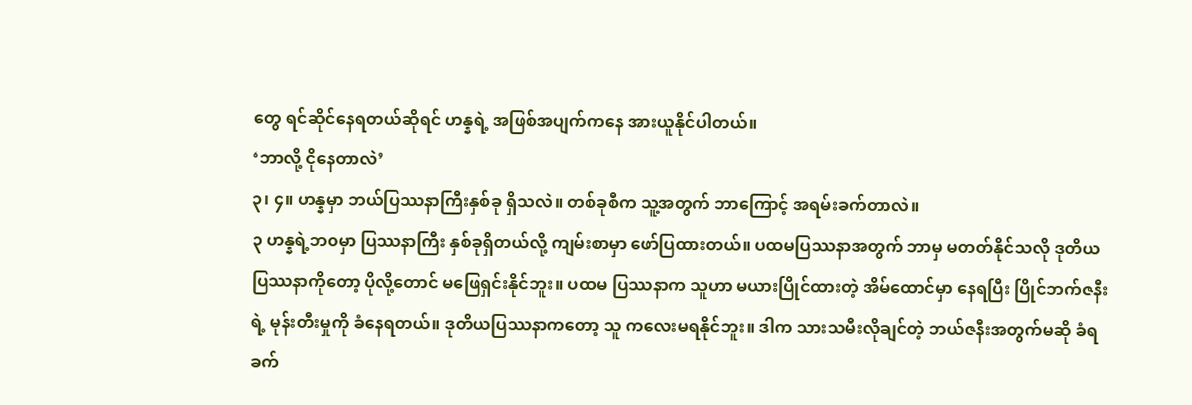တွေ ရင်ဆိုင်နေရတယ်ဆိုရင် ဟန္နရဲ့ အဖြစ်အပျက်ကနေ အားယူနိုင်ပါတယ်။
‘ဘာလို့ ငိုနေတာလဲ’
၃၊ ၄။ ဟန္နမှာ ဘယ်ပြဿနာကြီးနှစ်ခု ရှိသလဲ။ တစ်ခုစီက သူ့အတွက် ဘာကြောင့် အရမ်းခက်တာလဲ။
၃ ဟန္နရဲ့ဘ၀မှာ ပြဿနာကြီး နှစ်ခုရှိတယ်လို့ ကျမ်းစာမှာ ဖော်ပြထားတယ်။ ပထမပြဿနာအတွက် ဘာမှ မတတ်နိုင်သလို ဒုတိယပြဿနာကိုတော့ ပိုလို့တောင် မဖြေရှင်းနိုင်ဘူး။ ပထမ ပြဿနာက သူဟာ မယားပြိုင်ထားတဲ့ အိမ်ထောင်မှာ နေရပြီး ပြိုင်ဘက်ဇနီးရဲ့ မုန်းတီးမှုကို ခံနေရတယ်။ ဒုတိယပြဿနာကတော့ သူ ကလေးမရနိုင်ဘူး။ ဒါက သားသမီးလိုချင်တဲ့ ဘယ်ဇနီးအတွက်မဆို ခံရခက်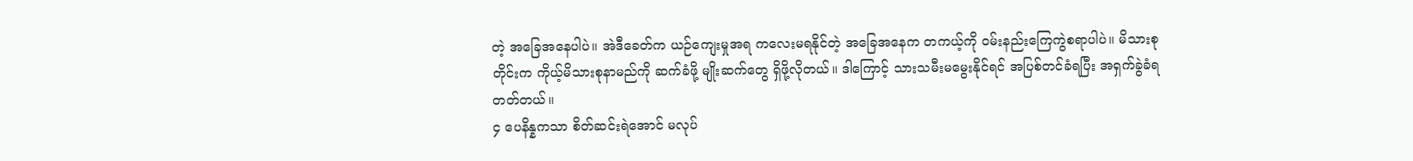တဲ့ အခြေအနေပါပဲ။ အဲဒီခေတ်က ယဉ်ကျေးမှုအရ ကလေးမရနိုင်တဲ့ အခြေအနေက တကယ့်ကို ဝမ်းနည်းကြေကွဲစရာပါပဲ။ မိသားစုတိုင်းက ကိုယ့်မိသားစုနာမည်ကို ဆက်ခံဖို့ မျိုးဆက်တွေ ရှိဖို့လိုတယ်။ ဒါကြောင့် သားသမီးမမွေးနိုင်ရင် အပြစ်တင်ခံရပြီး အရှက်ခွဲခံရတတ်တယ်။
၄ ပေနိန္နကသာ စိတ်ဆင်းရဲအောင် မလုပ်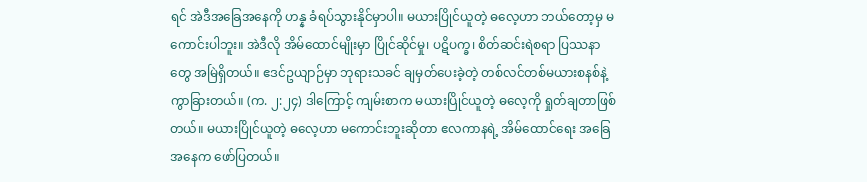ရင် အဲဒီအခြေအနေကို ဟန္န ခံရပ်သွားနိုင်မှာပါ။ မယားပြိုင်ယူတဲ့ ဓလေ့ဟာ ဘယ်တော့မှ မကောင်းပါဘူး။ အဲဒီလို အိမ်ထောင်မျိုးမှာ ပြိုင်ဆိုင်မှု၊ ပဋိပက္ခ၊ စိတ်ဆင်းရဲစရာ ပြဿနာတွေ အမြဲရှိတယ်။ ဧဒင်ဥယျာဉ်မှာ ဘုရားသခင် ချမှတ်ပေးခဲ့တဲ့ တစ်လင်တစ်မယားစနစ်နဲ့ ကွာခြားတယ်။ (က. ၂:၂၄) ဒါကြောင့် ကျမ်းစာက မယားပြိုင်ယူတဲ့ ဓလေ့ကို ရှုတ်ချတာဖြစ်တယ်။ မယားပြိုင်ယူတဲ့ ဓလေ့ဟာ မကောင်းဘူးဆိုတာ ဧလကာနရဲ့ အိမ်ထောင်ရေး အခြေအနေက ဖော်ပြတယ်။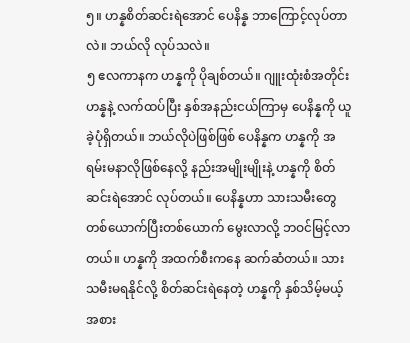၅။ ဟန္နစိတ်ဆင်းရဲအောင် ပေနိန္န ဘာကြောင့်လုပ်တာလဲ။ ဘယ်လို လုပ်သလဲ။
၅ ဧလကာနက ဟန္နကို ပိုချစ်တယ်။ ဂျူးထုံးစံအတိုင်း ဟန္နနဲ့ လက်ထပ်ပြီး နှစ်အနည်းငယ်ကြာမှ ပေနိန္နကို ယူခဲ့ပုံရှိတယ်။ ဘယ်လိုပဲဖြစ်ဖြစ် ပေနိန္နက ဟန္နကို အရမ်းမနာလိုဖြစ်နေလို့ နည်းအမျိုးမျိုးနဲ့ ဟန္နကို စိတ်ဆင်းရဲအောင် လုပ်တယ်။ ပေနိန္နဟာ သားသမီးတွေ တစ်ယောက်ပြီးတစ်ယောက် မွေးလာလို့ ဘဝင်မြင့်လာတယ်။ ဟန္နကို အထက်စီးကနေ ဆက်ဆံတယ်။ သားသမီးမရနိုင်လို့ စိတ်ဆင်းရဲနေတဲ့ ဟန္နကို နှစ်သိမ့်မယ့်အစား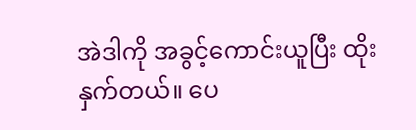အဲဒါကို အခွင့်ကောင်းယူပြီး ထိုးနှက်တယ်။ ပေ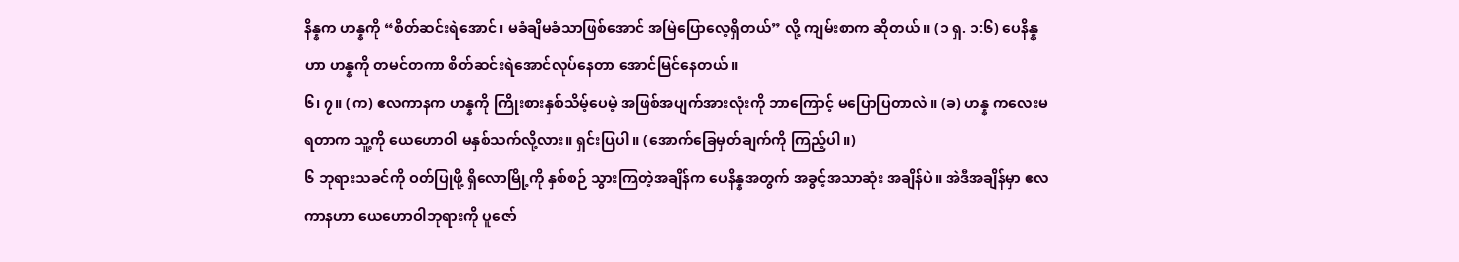နိန္နက ဟန္နကို “စိတ်ဆင်းရဲအောင်၊ မခံချိမခံသာဖြစ်အောင် အမြဲပြောလေ့ရှိတယ်” လို့ ကျမ်းစာက ဆိုတယ်။ (၁ ရှ. ၁:၆) ပေနိန္နဟာ ဟန္နကို တမင်တကာ စိတ်ဆင်းရဲအောင်လုပ်နေတာ အောင်မြင်နေတယ်။
၆၊ ၇။ (က) ဧလကာနက ဟန္နကို ကြိုးစားနှစ်သိမ့်ပေမဲ့ အဖြစ်အပျက်အားလုံးကို ဘာကြောင့် မပြောပြတာလဲ။ (ခ) ဟန္န ကလေးမရတာက သူ့ကို ယေဟောဝါ မနှစ်သက်လို့လား။ ရှင်းပြပါ။ (အောက်ခြေမှတ်ချက်ကို ကြည့်ပါ။)
၆ ဘုရားသခင်ကို ဝတ်ပြုဖို့ ရှိလောမြို့ကို နှစ်စဉ် သွားကြတဲ့အချိန်က ပေနိန္နအတွက် အခွင့်အသာဆုံး အချိန်ပဲ။ အဲဒီအချိန်မှာ ဧလကာနဟာ ယေဟောဝါဘုရားကို ပူဇော်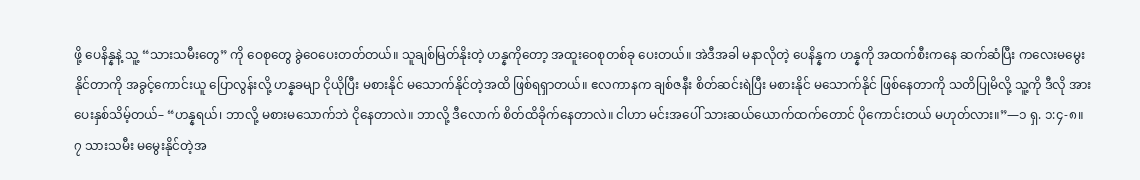ဖို့ ပေနိန္နနဲ့ သူ့ “သားသမီးတွေ” ကို ဝေစုတွေ ခွဲဝေပေးတတ်တယ်။ သူချစ်မြတ်နိုးတဲ့ ဟန္နကိုတော့ အထူးဝေစုတစ်ခု ပေးတယ်။ အဲဒီအခါ မနာလိုတဲ့ ပေနိန္နက ဟန္နကို အထက်စီးကနေ ဆက်ဆံပြီး ကလေးမမွေးနိုင်တာကို အခွင့်ကောင်းယူ ပြောလွန်းလို့ ဟန္နခမျာ ငိုယိုပြီး မစားနိုင် မသောက်နိုင်တဲ့အထိ ဖြစ်ရရှာတယ်။ ဧလကာနက ချစ်ဇနီး စိတ်ဆင်းရဲပြီး မစားနိုင် မသောက်နိုင် ဖြစ်နေတာကို သတိပြုမိလို့ သူ့ကို ဒီလို အားပေးနှစ်သိမ့်တယ်– “ဟန္နရယ်၊ ဘာလို့ မစားမသောက်ဘဲ ငိုနေတာလဲ။ ဘာလို့ ဒီလောက် စိတ်ထိခိုက်နေတာလဲ။ ငါဟာ မင်းအပေါ် သားဆယ်ယောက်ထက်တောင် ပိုကောင်းတယ် မဟုတ်လား။”—၁ ရှ. ၁:၄-၈။
၇ သားသမီး မမွေးနိုင်တဲ့အ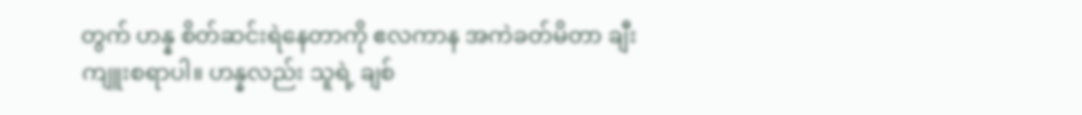တွက် ဟန္န စိတ်ဆင်းရဲနေတာကို ဧလကာန အကဲခတ်မိတာ ချီးကျူးစရာပါ။ ဟန္နလည်း သူရဲ့ ချစ်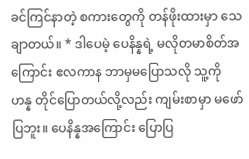ခင်ကြင်နာတဲ့ စကားတွေကို တန်ဖိုးထားမှာ သေချာတယ်။ * ဒါပေမဲ့ ပေနိန္နရဲ့ မလိုတမာစိတ်အကြောင်း ဧလကာန ဘာမှမပြောသလို သူ့ကို ဟန္န တိုင်ပြောတယ်လို့လည်း ကျမ်းစာမှာ မဖော်ပြဘူး။ ပေနိန္နအကြောင်း ပြောပြ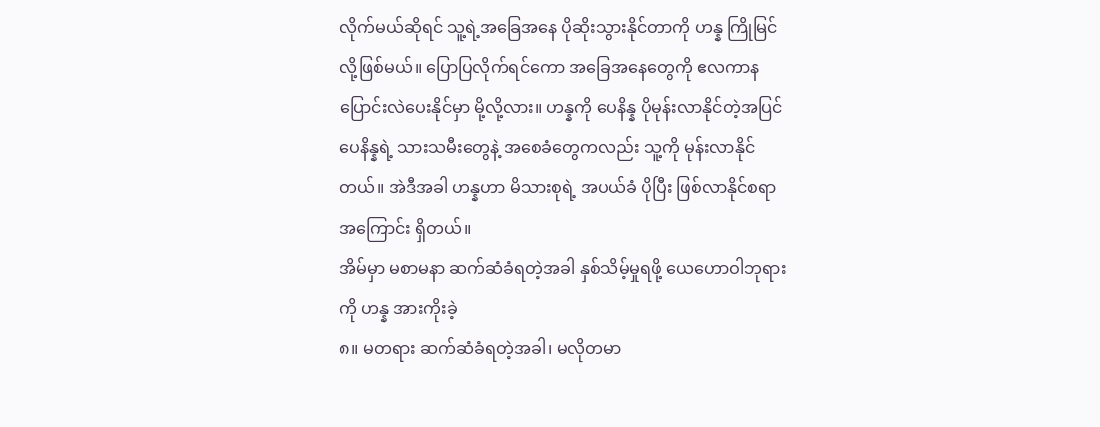လိုက်မယ်ဆိုရင် သူ့ရဲ့အခြေအနေ ပိုဆိုးသွားနိုင်တာကို ဟန္န ကြိုမြင်လို့ဖြစ်မယ်။ ပြောပြလိုက်ရင်ကော အခြေအနေတွေကို ဧလကာန ပြောင်းလဲပေးနိုင်မှာ မို့လို့လား။ ဟန္နကို ပေနိန္န ပိုမုန်းလာနိုင်တဲ့အပြင် ပေနိန္နရဲ့ သားသမီးတွေနဲ့ အစေခံတွေကလည်း သူ့ကို မုန်းလာနိုင်တယ်။ အဲဒီအခါ ဟန္နဟာ မိသားစုရဲ့ အပယ်ခံ ပိုပြီး ဖြစ်လာနိုင်စရာအကြောင်း ရှိတယ်။
အိမ်မှာ မစာမနာ ဆက်ဆံခံရတဲ့အခါ နှစ်သိမ့်မှုရဖို့ ယေဟောဝါဘုရားကို ဟန္န အားကိုးခဲ့
၈။ မတရား ဆက်ဆံခံရတဲ့အခါ၊ မလိုတမာ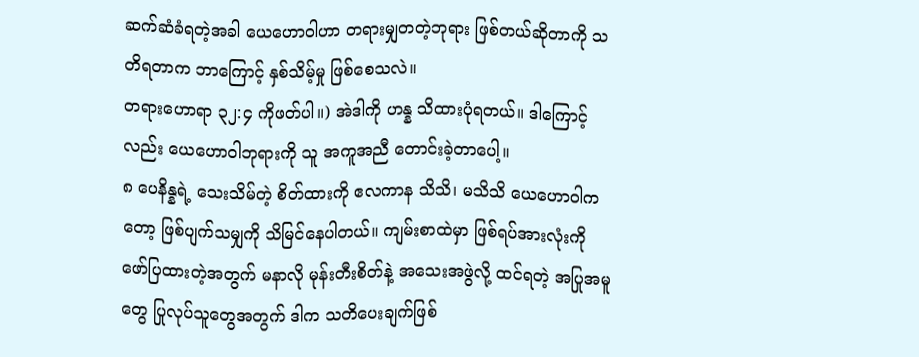ဆက်ဆံခံရတဲ့အခါ ယေဟောဝါဟာ တရားမျှတတဲ့ဘုရား ဖြစ်တယ်ဆိုတာကို သတိရတာက ဘာကြောင့် နှစ်သိမ့်မှု ဖြစ်စေသလဲ။
တရားဟောရာ ၃၂:၄ ကိုဖတ်ပါ။) အဲဒါကို ဟန္န သိထားပုံရတယ်။ ဒါကြောင့်လည်း ယေဟောဝါဘုရားကို သူ အကူအညီ တောင်းခဲ့တာပေါ့။
၈ ပေနိန္နရဲ့ သေးသိမ်တဲ့ စိတ်ထားကို ဧလကာန သိသိ၊ မသိသိ ယေဟောဝါကတော့ ဖြစ်ပျက်သမျှကို သိမြင်နေပါတယ်။ ကျမ်းစာထဲမှာ ဖြစ်ရပ်အားလုံးကို ဖော်ပြထားတဲ့အတွက် မနာလို မုန်းတီးစိတ်နဲ့ အသေးအဖွဲလို့ ထင်ရတဲ့ အပြုအမူတွေ ပြုလုပ်သူတွေအတွက် ဒါက သတိပေးချက်ဖြစ်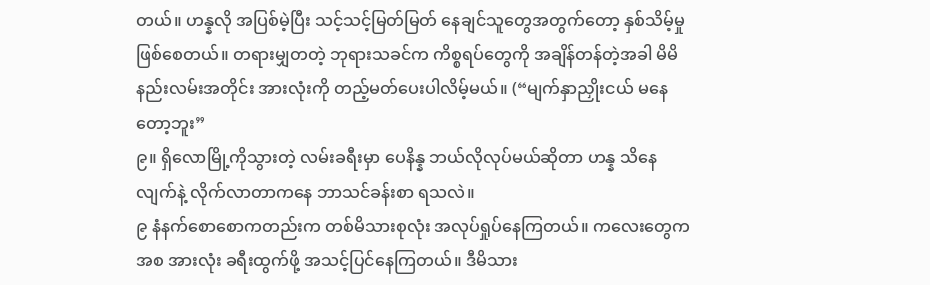တယ်။ ဟန္နလို အပြစ်မဲ့ပြီး သင့်သင့်မြတ်မြတ် နေချင်သူတွေအတွက်တော့ နှစ်သိမ့်မှုဖြစ်စေတယ်။ တရားမျှတတဲ့ ဘုရားသခင်က ကိစ္စရပ်တွေကို အချိန်တန်တဲ့အခါ မိမိနည်းလမ်းအတိုင်း အားလုံးကို တည့်မတ်ပေးပါလိမ့်မယ်။ (“မျက်နှာညှိုးငယ် မနေတော့ဘူး”
၉။ ရှိလောမြို့ကိုသွားတဲ့ လမ်းခရီးမှာ ပေနိန္န ဘယ်လိုလုပ်မယ်ဆိုတာ ဟန္န သိနေလျက်နဲ့ လိုက်လာတာကနေ ဘာသင်ခန်းစာ ရသလဲ။
၉ နံနက်စောစောကတည်းက တစ်မိသားစုလုံး အလုပ်ရှုပ်နေကြတယ်။ ကလေးတွေကအစ အားလုံး ခရီးထွက်ဖို့ အသင့်ပြင်နေကြတယ်။ ဒီမိသား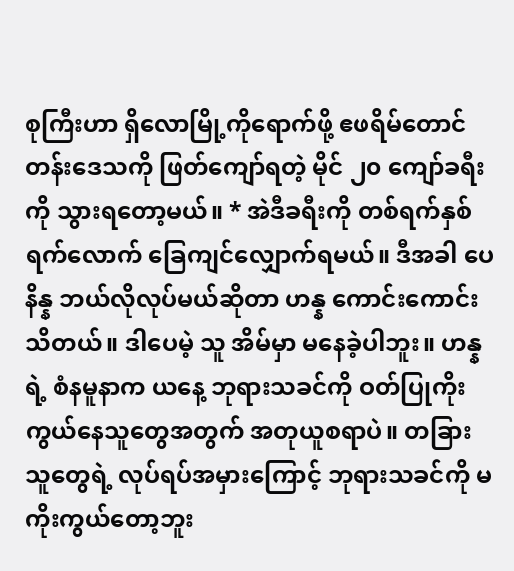စုကြီးဟာ ရှိလောမြို့ကိုရောက်ဖို့ ဧဖရိမ်တောင်တန်းဒေသကို ဖြတ်ကျော်ရတဲ့ မိုင် ၂၀ ကျော်ခရီးကို သွားရတော့မယ်။ * အဲဒီခရီးကို တစ်ရက်နှစ်ရက်လောက် ခြေကျင်လျှောက်ရမယ်။ ဒီအခါ ပေနိန္န ဘယ်လိုလုပ်မယ်ဆိုတာ ဟန္န ကောင်းကောင်းသိတယ်။ ဒါပေမဲ့ သူ အိမ်မှာ မနေခဲ့ပါဘူး။ ဟန္နရဲ့ စံနမူနာက ယနေ့ ဘုရားသခင်ကို ဝတ်ပြုကိုးကွယ်နေသူတွေအတွက် အတုယူစရာပဲ။ တခြားသူတွေရဲ့ လုပ်ရပ်အမှားကြောင့် ဘုရားသခင်ကို မကိုးကွယ်တော့ဘူး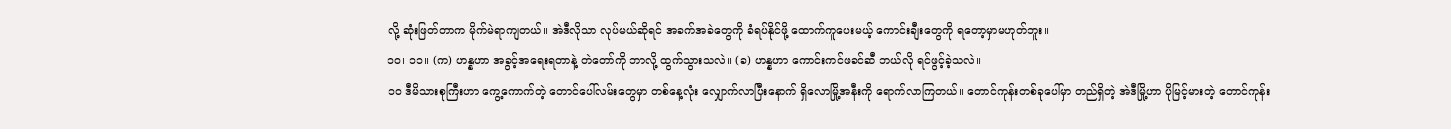လို့ ဆုံးဖြတ်တာက မိုက်မဲရာကျတယ်။ အဲဒီလိုသာ လုပ်မယ်ဆိုရင် အခက်အခဲတွေကို ခံရပ်နိုင်ဖို့ ထောက်ကူပေးမယ့် ကောင်းချီးတွေကို ရတော့မှာမဟုတ်ဘူး။
၁၀၊ ၁၁။ (က) ဟန္နဟာ အခွင့်အရေးရတာနဲ့ တဲတော်ကို ဘာလို့ ထွက်သွားသလဲ။ (ခ) ဟန္နဟာ ကောင်းကင်ဖခင်ဆီ ဘယ်လို ရင်ဖွင့်ခဲ့သလဲ။
၁၀ ဒီမိသားစုကြီးဟာ ကွေ့ကောက်တဲ့ တောင်ပေါ်လမ်းတွေမှာ တစ်နေ့လုံး လျှောက်လာပြီးနောက် ရှိလောမြို့အနီးကို ရောက်လာကြတယ်။ တောင်ကုန်းတစ်ခုပေါ်မှာ တည်ရှိတဲ့ အဲဒီမြို့ဟာ ပိုမြင့်မားတဲ့ တောင်ကုန်း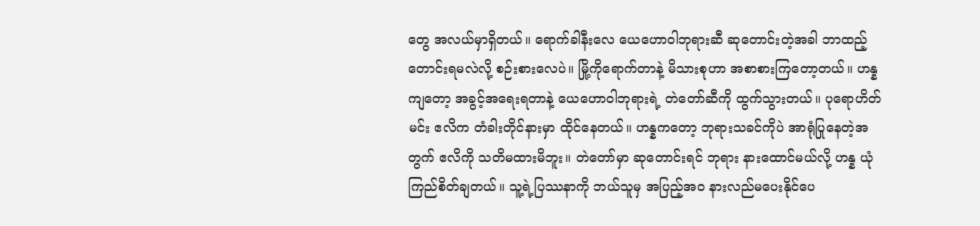တွေ အလယ်မှာရှိတယ်။ ရောက်ခါနီးလေ ယေဟောဝါဘုရားဆီ ဆုတောင်းတဲ့အခါ ဘာထည့်တောင်းရမလဲလို့ စဉ်းစားလေပဲ။ မြို့ကိုရောက်တာနဲ့ မိသားစုဟာ အစာစားကြတော့တယ်။ ဟန္နကျတော့ အခွင့်အရေးရတာနဲ့ ယေဟောဝါဘုရားရဲ့ တဲတော်ဆီကို ထွက်သွားတယ်။ ပုရောဟိတ်မင်း ဧလိက တံခါးတိုင်နားမှာ ထိုင်နေတယ်။ ဟန္နကတော့ ဘုရားသခင်ကိုပဲ အာရုံပြုနေတဲ့အတွက် ဧလိကို သတိမထားမိဘူး။ တဲတော်မှာ ဆုတောင်းရင် ဘုရား နားထောင်မယ်လို့ ဟန္န ယုံကြည်စိတ်ချတယ်။ သူ့ရဲ့ပြဿနာကို ဘယ်သူမှ အပြည့်အ၀ နားလည်မပေးနိုင်ပေ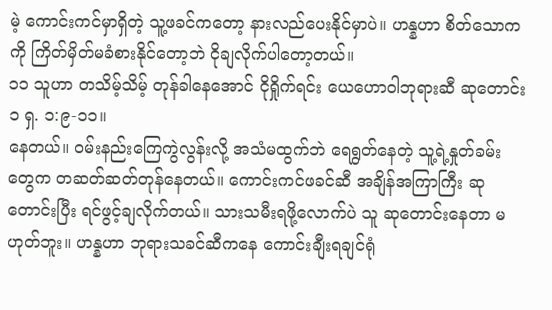မဲ့ ကောင်းကင်မှာရှိတဲ့ သူ့ဖခင်ကတော့ နားလည်ပေးနိုင်မှာပဲ။ ဟန္နဟာ စိတ်သောကကို ကြိတ်မှိတ်မခံစားနိုင်တော့ဘဲ ငိုချလိုက်ပါတော့တယ်။
၁၁ သူဟာ တသိမ့်သိမ့် တုန်ခါနေအောင် ငိုရှိုက်ရင်း ယေဟောဝါဘုရားဆီ ဆုတောင်း၁ ရှ. ၁:၉-၁၁။
နေတယ်။ ဝမ်းနည်းကြေကွဲလွန်းလို့ အသံမထွက်ဘဲ ရေရွတ်နေတဲ့ သူ့ရဲ့နှုတ်ခမ်းတွေက တဆတ်ဆတ်တုန်နေတယ်။ ကောင်းကင်ဖခင်ဆီ အချိန်အကြာကြီး ဆုတောင်းပြီး ရင်ဖွင့်ချလိုက်တယ်။ သားသမီးရဖို့လောက်ပဲ သူ ဆုတောင်းနေတာ မဟုတ်ဘူး။ ဟန္နဟာ ဘုရားသခင်ဆီကနေ ကောင်းချီးရချင်ရုံ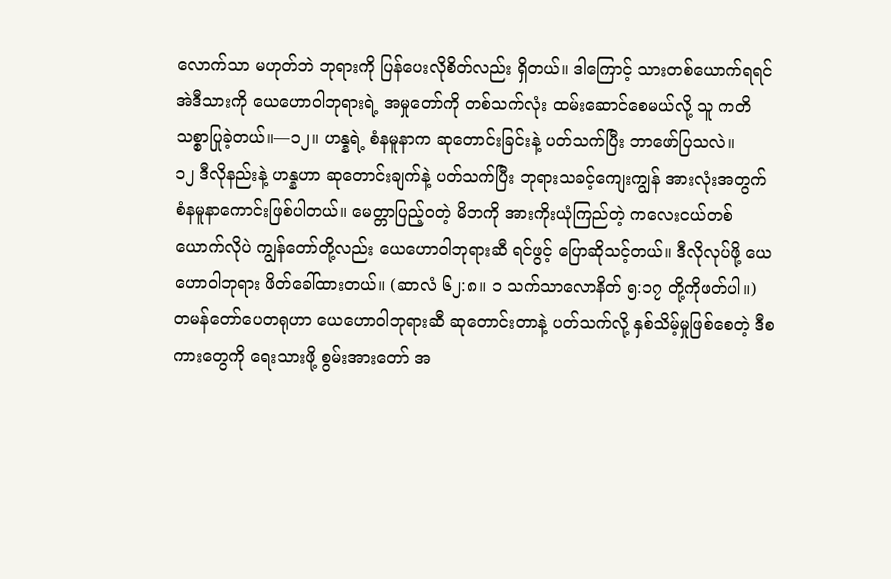လောက်သာ မဟုတ်ဘဲ ဘုရားကို ပြန်ပေးလိုစိတ်လည်း ရှိတယ်။ ဒါကြောင့် သားတစ်ယောက်ရရင် အဲဒီသားကို ယေဟောဝါဘုရားရဲ့ အမှုတော်ကို တစ်သက်လုံး ထမ်းဆောင်စေမယ်လို့ သူ ကတိသစ္စာပြုခဲ့တယ်။—၁၂။ ဟန္နရဲ့ စံနမူနာက ဆုတောင်းခြင်းနဲ့ ပတ်သက်ပြီး ဘာဖော်ပြသလဲ။
၁၂ ဒီလိုနည်းနဲ့ ဟန္နဟာ ဆုတောင်းချက်နဲ့ ပတ်သက်ပြီး ဘုရားသခင့်ကျေးကျွန် အားလုံးအတွက် စံနမူနာကောင်းဖြစ်ပါတယ်။ မေတ္တာပြည့်ဝတဲ့ မိဘကို အားကိုးယုံကြည်တဲ့ ကလေးငယ်တစ်ယောက်လိုပဲ ကျွန်တော်တို့လည်း ယေဟောဝါဘုရားဆီ ရင်ဖွင့် ပြောဆိုသင့်တယ်။ ဒီလိုလုပ်ဖို့ ယေဟောဝါဘုရား ဖိတ်ခေါ်ထားတယ်။ (ဆာလံ ၆၂:၈။ ၁ သက်သာလောနိတ် ၅:၁၇ တို့ကိုဖတ်ပါ။) တမန်တော်ပေတရုဟာ ယေဟောဝါဘုရားဆီ ဆုတောင်းတာနဲ့ ပတ်သက်လို့ နှစ်သိမ့်မှုဖြစ်စေတဲ့ ဒီစကားတွေကို ရေးသားဖို့ စွမ်းအားတော် အ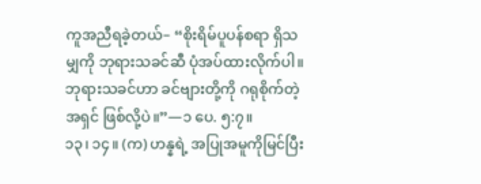ကူအညီရခဲ့တယ်– “စိုးရိမ်ပူပန်စရာ ရှိသမျှကို ဘုရားသခင်ဆီ ပုံအပ်ထားလိုက်ပါ။ ဘုရားသခင်ဟာ ခင်ဗျားတို့ကို ဂရုစိုက်တဲ့အရှင် ဖြစ်လို့ပဲ။”—၁ ပေ. ၅:၇။
၁၃၊ ၁၄။ (က) ဟန္နရဲ့ အပြုအမူကိုမြင်ပြီး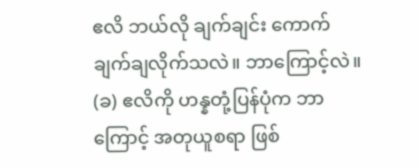ဧလိ ဘယ်လို ချက်ချင်း ကောက်ချက်ချလိုက်သလဲ။ ဘာကြောင့်လဲ။ (ခ) ဧလိကို ဟန္နတုံ့ပြန်ပုံက ဘာကြောင့် အတုယူစရာ ဖြစ်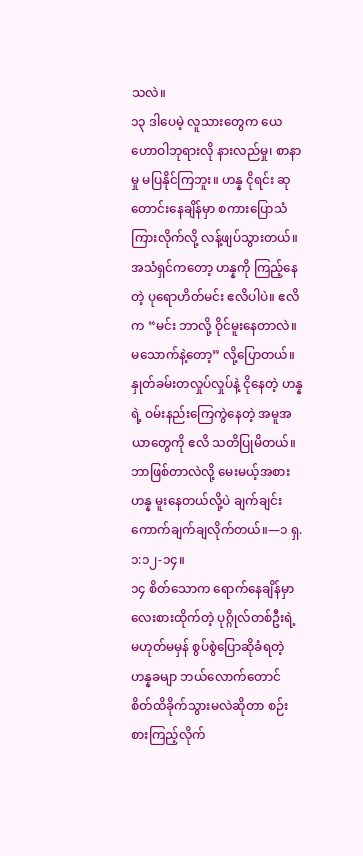သလဲ။
၁၃ ဒါပေမဲ့ လူသားတွေက ယေဟောဝါဘုရားလို နားလည်မှု၊ စာနာမှု မပြနိုင်ကြဘူး။ ဟန္န ငိုရင်း ဆုတောင်းနေချိန်မှာ စကားပြောသံ ကြားလိုက်လို့ လန့်ဖျပ်သွားတယ်။ အသံရှင်ကတော့ ဟန္နကို ကြည့်နေတဲ့ ပုရောဟိတ်မင်း ဧလိပါပဲ။ ဧလိက “မင်း ဘာလို့ ဝိုင်မူးနေတာလဲ။ မသောက်နဲ့တော့” လို့ပြောတယ်။ နှုတ်ခမ်းတလှုပ်လှုပ်နဲ့ ငိုနေတဲ့ ဟန္နရဲ့ ဝမ်းနည်းကြေကွဲနေတဲ့ အမူအယာတွေကို ဧလိ သတိပြုမိတယ်။ ဘာဖြစ်တာလဲလို့ မေးမယ့်အစား ဟန္န မူးနေတယ်လို့ပဲ ချက်ချင်း ကောက်ချက်ချလိုက်တယ်။—၁ ရှ. ၁:၁၂-၁၄။
၁၄ စိတ်သောက ရောက်နေချိန်မှာ လေးစားထိုက်တဲ့ ပုဂ္ဂိုလ်တစ်ဦးရဲ့ မဟုတ်မမှန် စွပ်စွဲပြောဆိုခံရတဲ့ ဟန္နခမျာ ဘယ်လောက်တောင် စိတ်ထိခိုက်သွားမလဲဆိုတာ စဉ်းစားကြည့်လိုက်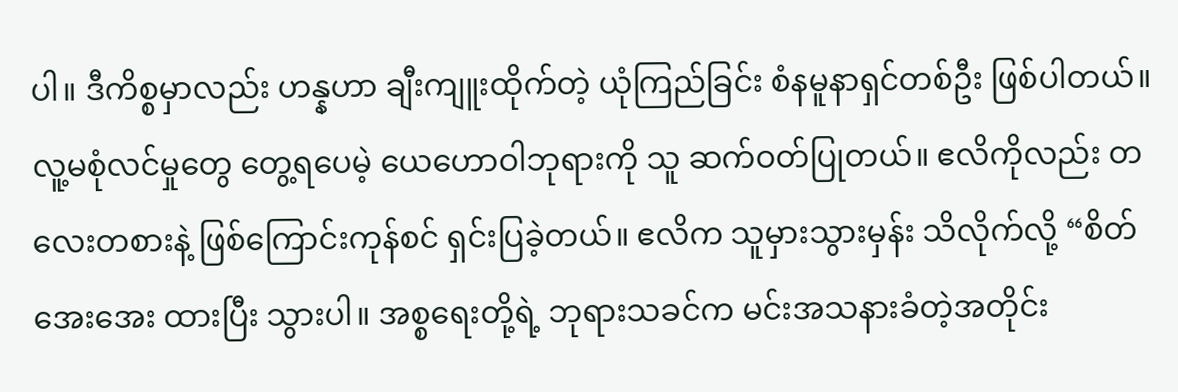ပါ။ ဒီကိစ္စမှာလည်း ဟန္နဟာ ချီးကျူးထိုက်တဲ့ ယုံကြည်ခြင်း စံနမူနာရှင်တစ်ဦး ဖြစ်ပါတယ်။ လူ့မစုံလင်မှုတွေ တွေ့ရပေမဲ့ ယေဟောဝါဘုရားကို သူ ဆက်ဝတ်ပြုတယ်။ ဧလိကိုလည်း တလေးတစားနဲ့ ဖြစ်ကြောင်းကုန်စင် ရှင်းပြခဲ့တယ်။ ဧလိက သူမှားသွားမှန်း သိလိုက်လို့ “စိတ်အေးအေး ထားပြီး သွားပါ။ အစ္စရေးတို့ရဲ့ ဘုရားသခင်က မင်းအသနားခံတဲ့အတိုင်း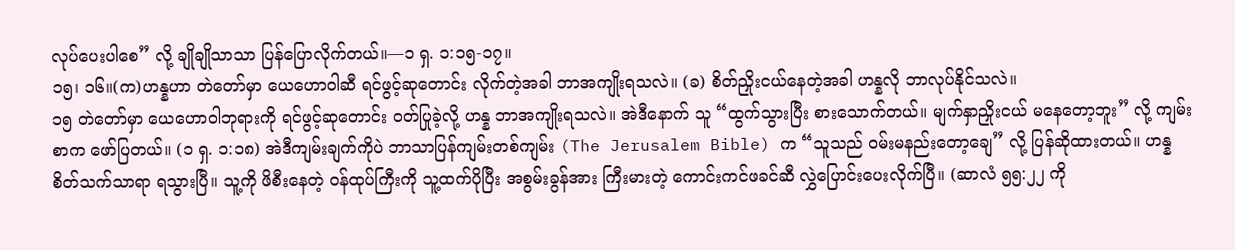လုပ်ပေးပါစေ” လို့ ချိုချိုသာသာ ပြန်ပြောလိုက်တယ်။—၁ ရှ. ၁:၁၅-၁၇။
၁၅၊ ၁၆။(က)ဟန္နဟာ တဲတော်မှာ ယေဟောဝါဆီ ရင်ဖွင့်ဆုတောင်း လိုက်တဲ့အခါ ဘာအကျိုးရသလဲ။ (ခ) စိတ်ညှိုးငယ်နေတဲ့အခါ ဟန္နလို ဘာလုပ်နိုင်သလဲ။
၁၅ တဲတော်မှာ ယေဟောဝါဘုရားကို ရင်ဖွင့်ဆုတောင်း ဝတ်ပြုခဲ့လို့ ဟန္န ဘာအကျိုးရသလဲ။ အဲဒီနောက် သူ “ထွက်သွားပြီး စားသောက်တယ်။ မျက်နှာညှိုးငယ် မနေတော့ဘူး” လို့ ကျမ်းစာက ဖော်ပြတယ်။ (၁ ရှ. ၁:၁၈) အဲဒီကျမ်းချက်ကိုပဲ ဘာသာပြန်ကျမ်းတစ်ကျမ်း (The Jerusalem Bible) က “သူသည် ဝမ်းမနည်းတော့ချေ” လို့ ပြန်ဆိုထားတယ်။ ဟန္န စိတ်သက်သာရာ ရသွားပြီ။ သူ့ကို ဖိစီးနေတဲ့ ဝန်ထုပ်ကြီးကို သူ့ထက်ပိုပြီး အစွမ်းခွန်အား ကြီးမားတဲ့ ကောင်းကင်ဖခင်ဆီ လွှဲပြောင်းပေးလိုက်ပြီ။ (ဆာလံ ၅၅:၂၂ ကို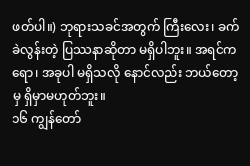ဖတ်ပါ။) ဘုရားသခင်အတွက် ကြီးလေး၊ ခက်ခဲလွန်းတဲ့ ပြဿနာဆိုတာ မရှိပါဘူး။ အရင်ကရော၊ အခုပါ မရှိသလို နောင်လည်း ဘယ်တော့မှ ရှိမှာမဟုတ်ဘူး။
၁၆ ကျွန်တော်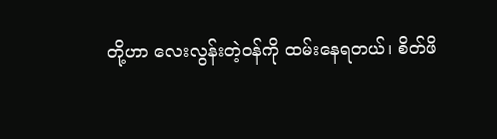တို့ဟာ လေးလွန်းတဲ့ဝန်ကို ထမ်းနေရတယ်၊ စိတ်ဖိ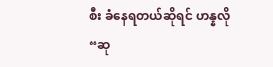စီး ခံနေရတယ်ဆိုရင် ဟန္နလို “ဆု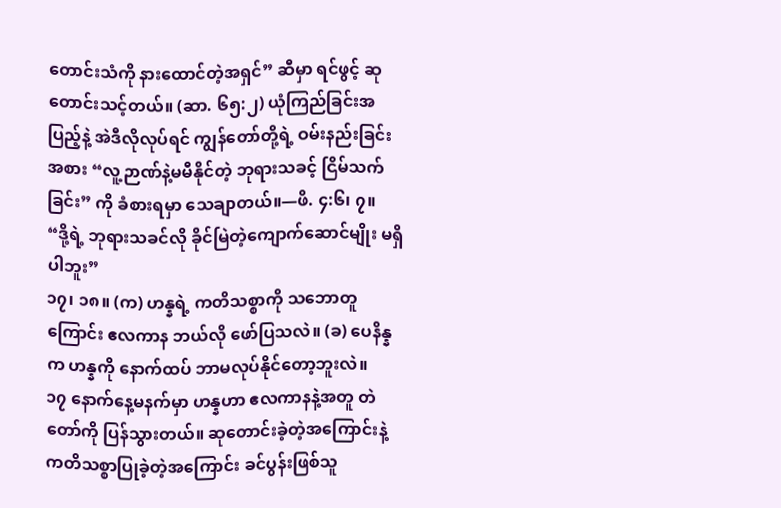တောင်းသံကို နားထောင်တဲ့အရှင်” ဆီမှာ ရင်ဖွင့် ဆုတောင်းသင့်တယ်။ (ဆာ. ၆၅:၂) ယုံကြည်ခြင်းအပြည့်နဲ့ အဲဒီလိုလုပ်ရင် ကျွန်တော်တို့ရဲ့ ဝမ်းနည်းခြင်းအစား “လူ့ဉာဏ်နဲ့မမီနိုင်တဲ့ ဘုရားသခင့် ငြိမ်သက်ခြင်း” ကို ခံစားရမှာ သေချာတယ်။—ဖိ. ၄:၆၊ ၇။
“ဒို့ရဲ့ ဘုရားသခင်လို ခိုင်မြဲတဲ့ကျောက်ဆောင်မျိုး မရှိပါဘူး”
၁၇၊ ၁၈။ (က) ဟန္နရဲ့ ကတိသစ္စာကို သဘောတူကြောင်း ဧလကာန ဘယ်လို ဖော်ပြသလဲ။ (ခ) ပေနိန္နက ဟန္နကို နောက်ထပ် ဘာမလုပ်နိုင်တော့ဘူးလဲ။
၁၇ နောက်နေ့မနက်မှာ ဟန္နဟာ ဧလကာနနဲ့အတူ တဲတော်ကို ပြန်သွားတယ်။ ဆုတောင်းခဲ့တဲ့အကြောင်းနဲ့ ကတိသစ္စာပြုခဲ့တဲ့အကြောင်း ခင်ပွန်းဖြစ်သူ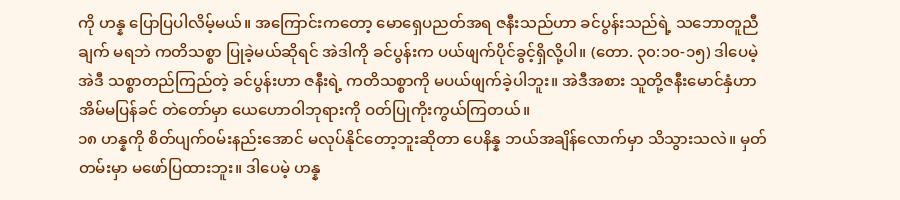ကို ဟန္န ပြောပြပါလိမ့်မယ်။ အကြောင်းကတော့ မောရှေပညတ်အရ ဇနီးသည်ဟာ ခင်ပွန်းသည်ရဲ့ သဘောတူညီချက် မရဘဲ ကတိသစ္စာ ပြုခဲ့မယ်ဆိုရင် အဲဒါကို ခင်ပွန်းက ပယ်ဖျက်ပိုင်ခွင့်ရှိလို့ပါ။ (တော. ၃၀:၁၀-၁၅) ဒါပေမဲ့ အဲဒီ သစ္စာတည်ကြည်တဲ့ ခင်ပွန်းဟာ ဇနီးရဲ့ ကတိသစ္စာကို မပယ်ဖျက်ခဲ့ပါဘူး။ အဲဒီအစား သူတို့ဇနီးမောင်နှံဟာ အိမ်မပြန်ခင် တဲတော်မှာ ယေဟောဝါဘုရားကို ဝတ်ပြုကိုးကွယ်ကြတယ်။
၁၈ ဟန္နကို စိတ်ပျက်၀မ်းနည်းအောင် မလုပ်နိုင်တော့ဘူးဆိုတာ ပေနိန္န ဘယ်အချိန်လောက်မှာ သိသွားသလဲ။ မှတ်တမ်းမှာ မဖော်ပြထားဘူး။ ဒါပေမဲ့ ဟန္န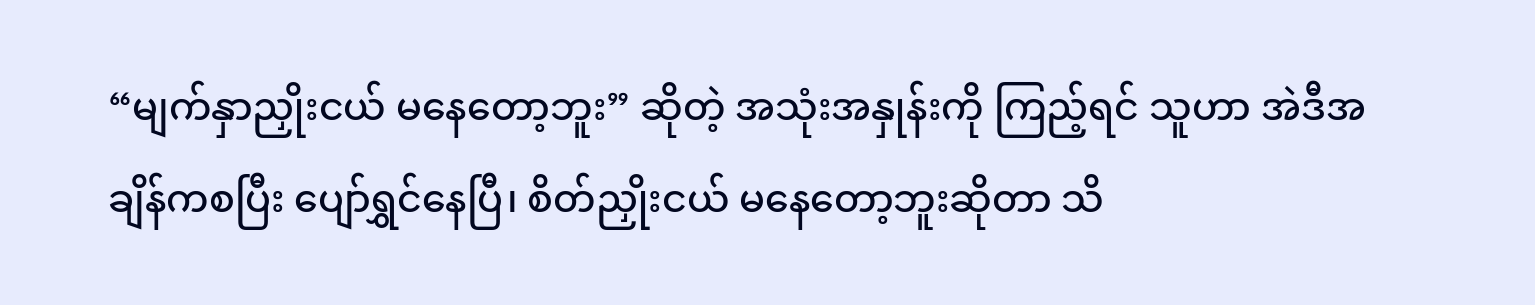“မျက်နှာညှိုးငယ် မနေတော့ဘူး” ဆိုတဲ့ အသုံးအနှုန်းကို ကြည့်ရင် သူဟာ အဲဒီအချိန်ကစပြီး ပျော်ရွှင်နေပြီ၊ စိတ်ညှိုးငယ် မနေတော့ဘူးဆိုတာ သိ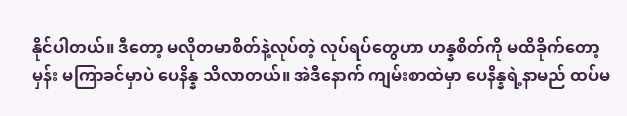နိုင်ပါတယ်။ ဒီတော့ မလိုတမာစိတ်နဲ့လုပ်တဲ့ လုပ်ရပ်တွေဟာ ဟန္နစိတ်ကို မထိခိုက်တော့မှန်း မကြာခင်မှာပဲ ပေနိန္န သိလာတယ်။ အဲဒီနောက် ကျမ်းစာထဲမှာ ပေနိန္နရဲ့နာမည် ထပ်မ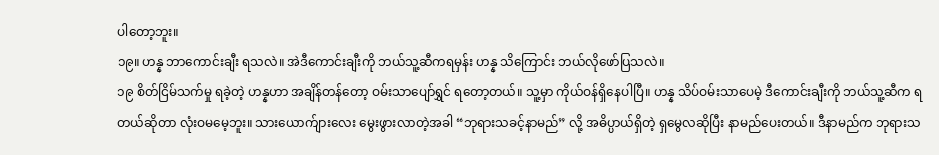ပါတော့ဘူး။
၁၉။ ဟန္န ဘာကောင်းချီး ရသလဲ။ အဲဒီကောင်းချီးကို ဘယ်သူ့ဆီကရမှန်း ဟန္န သိကြောင်း ဘယ်လိုဖော်ပြသလဲ။
၁၉ စိတ်ငြိမ်သက်မှု ရခဲ့တဲ့ ဟန္နဟာ အချိန်တန်တော့ ဝမ်းသာပျော်ရွှင် ရတော့တယ်။ သူ့မှာ ကိုယ်ဝန်ရှိနေပါပြီ။ ဟန္န သိပ်ဝမ်းသာပေမဲ့ ဒီကောင်းချီးကို ဘယ်သူ့ဆီက ရတယ်ဆိုတာ လုံးဝမမေ့ဘူး။ သားယောက်ျားလေး မွေးဖွားလာတဲ့အခါ “ဘုရားသခင့်နာမည်” လို့ အဓိပ္ပာယ်ရှိတဲ့ ရှမွေလဆိုပြီး နာမည်ပေးတယ်။ ဒီနာမည်က ဘုရားသ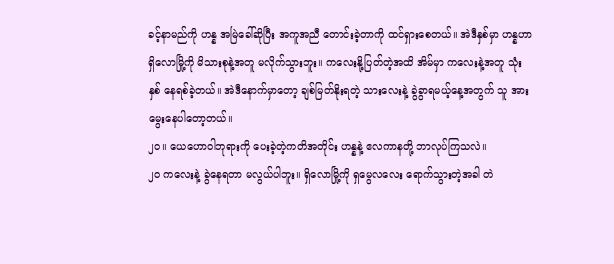ခင့်နာမည်ကို ဟန္န အမြဲခေါ်ဆိုပြီး အကူအညီ တောင်းခဲ့တာကို ထင်ရှားစေတယ်။ အဲဒီနှစ်မှာ ဟန္နဟာ ရှိလောမြို့ကို မိသားစုနဲ့အတူ မလိုက်သွားဘူး။ ကလေးနို့ပြတ်တဲ့အထိ အိမ်မှာ ကလေးနဲ့အတူ သုံးနှစ် နေရစ်ခဲ့တယ်။ အဲဒီနောက်မှာတော့ ချစ်မြတ်နိုးရတဲ့ သားလေးနဲ့ ခွဲခွာရမယ့်နေ့အတွက် သူ အားမွေးနေပါတော့တယ်။
၂၀။ ယေဟောဝါဘုရားကို ပေးခဲ့တဲ့ကတိအတိုင်း ဟန္နနဲ့ ဧလကာနတို့ ဘာလုပ်ကြသလဲ။
၂၀ ကလေးနဲ့ ခွဲနေရတာ မလွယ်ပါဘူး။ ရှိလောမြို့ကို ရှမွေလလေး ရောက်သွားတဲ့အခါ တဲ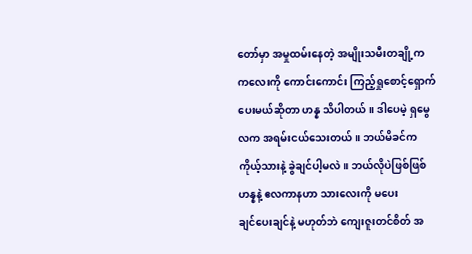တော်မှာ အမှုထမ်းနေတဲ့ အမျိုးသမီးတချို့က ကလေးကို ကောင်းကောင်း ကြည့်ရှုစောင့်ရှောက်ပေးမယ်ဆိုတာ ဟန္န သိပါတယ်။ ဒါပေမဲ့ ရှမွေလက အရမ်းငယ်သေးတယ်။ ဘယ်မိခင်က ကိုယ့်သားနဲ့ ခွဲချင်ပါ့မလဲ။ ဘယ်လိုပဲဖြစ်ဖြစ် ဟန္နနဲ့ ဧလကာနဟာ သားလေးကို မပေး
ချင်ပေးချင်နဲ့ မဟုတ်ဘဲ ကျေးဇူးတင်စိတ် အ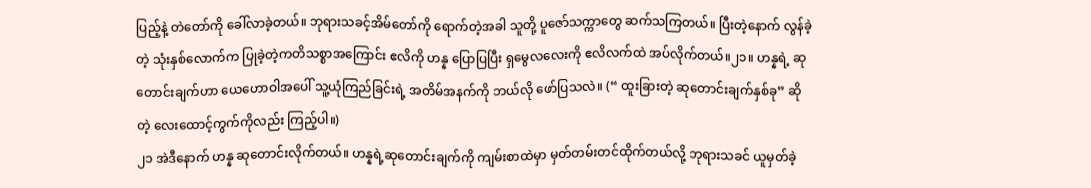ပြည့်နဲ့ တဲတော်ကို ခေါ်လာခဲ့တယ်။ ဘုရားသခင့်အိမ်တော်ကို ရောက်တဲ့အခါ သူတို့ ပူဇော်သက္ကာတွေ ဆက်သကြတယ်။ ပြီးတဲ့နောက် လွန်ခဲ့တဲ့ သုံးနှစ်လောက်က ပြုခဲ့တဲ့ကတိသစ္စာအကြောင်း ဧလိကို ဟန္န ပြောပြပြီး ရှမွေလလေးကို ဧလိလက်ထဲ အပ်လိုက်တယ်။၂၁။ ဟန္နရဲ့ ဆုတောင်းချက်ဟာ ယေဟောဝါအပေါ် သူ့ယုံကြည်ခြင်းရဲ့ အတိမ်အနက်ကို ဘယ်လို ဖော်ပြသလဲ။ (“ ထူးခြားတဲ့ ဆုတောင်းချက်နှစ်ခု” ဆိုတဲ့ လေးထောင့်ကွက်ကိုလည်း ကြည့်ပါ။)
၂၁ အဲဒီနောက် ဟန္န ဆုတောင်းလိုက်တယ်။ ဟန္နရဲ့ဆုတောင်းချက်ကို ကျမ်းစာထဲမှာ မှတ်တမ်းတင်ထိုက်တယ်လို့ ဘုရားသခင် ယူမှတ်ခဲ့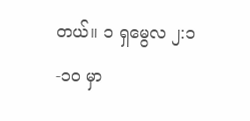တယ်။ ၁ ရှမွေလ ၂:၁-၁၀ မှာ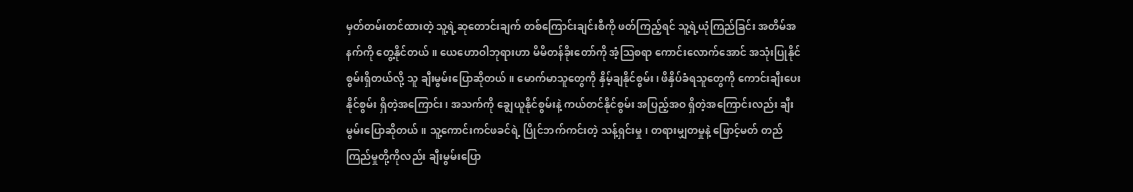မှတ်တမ်းတင်ထားတဲ့ သူ့ရဲ့ဆုတောင်းချက် တစ်ကြောင်းချင်းစီကို ဖတ်ကြည့်ရင် သူ့ရဲ့ယုံကြည်ခြင်း အတိမ်အနက်ကို တွေ့နိုင်တယ်။ ယေဟောဝါဘုရားဟာ မိမိတန်ခိုးတော်ကို အံ့သြစရာ ကောင်းလောက်အောင် အသုံးပြုနိုင်စွမ်းရှိတယ်လို့ သူ ချီးမွမ်းပြောဆိုတယ်။ မောက်မာသူတွေကို နှိမ့်ချနိုင်စွမ်း၊ ဖိနှိပ်ခံရသူတွေကို ကောင်းချီးပေးနိုင်စွမ်း ရှိတဲ့အကြောင်း၊ အသက်ကို ချွေယူနိုင်စွမ်းနဲ့ ကယ်တင်နိုင်စွမ်း အပြည့်အဝ ရှိတဲ့အကြောင်းလည်း ချီးမွမ်းပြောဆိုတယ်။ သူ့ကောင်းကင်ဖခင်ရဲ့ ပြိုင်ဘက်ကင်းတဲ့ သန့်ရှင်းမှု၊ တရားမျှတမှုနဲ့ ဖြောင့်မတ် တည်ကြည်မှုတို့ကိုလည်း ချီးမွမ်းပြော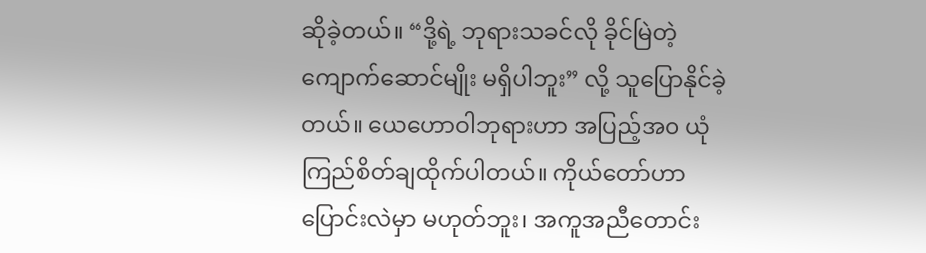ဆိုခဲ့တယ်။ “ဒို့ရဲ့ ဘုရားသခင်လို ခိုင်မြဲတဲ့ကျောက်ဆောင်မျိုး မရှိပါဘူး” လို့ သူပြောနိုင်ခဲ့တယ်။ ယေဟောဝါဘုရားဟာ အပြည့်အ၀ ယုံကြည်စိတ်ချထိုက်ပါတယ်။ ကိုယ်တော်ဟာ ပြောင်းလဲမှာ မဟုတ်ဘူး၊ အကူအညီတောင်း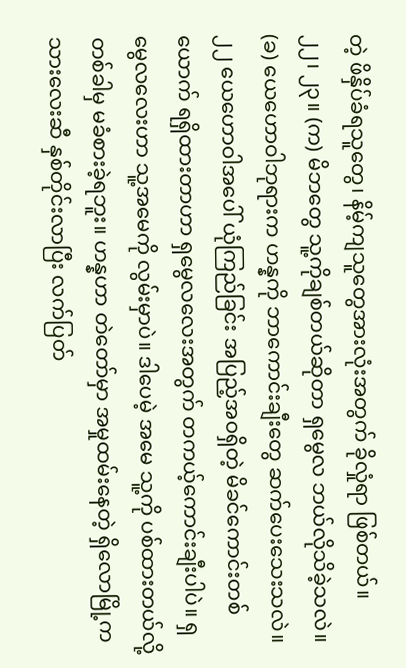တဲ့ ဖိနှိပ်ခံရသူတွေ၊ နိမ့်ကျသူတွေအားလုံးအတွက် ခိုလှုံရာ ဖြစ်တယ်။
၂၂၊ ၂၃။ (က) မိဘတွေ သူ့ကိုချစ်တယ်ဆိုတာ ရှမွေလ ဘယ်လိုသိခဲ့သလဲ။ (ခ) ယေဟောဝါဘုရားက ဟန္နကို ဘာကောင်းချီးတွေ ဆက်ပေးသေးသလဲ။
၂၂ ယေဟောဝါအပေါ် ယုံကြည်ခြင်း အပြည့်အဝရှိတဲ့ မိခင်ကောင်းတစ်ယောက် ရရှိထားတာဟာ ရှမွေလလေးအတွက် တကယ့်ကောင်းချီးပါပဲ။ ရှမွေလလေးဟာ သူ့အမေကို လွမ်းမှာပဲ။ ဒါပေမဲ့ အမေ သူ့ကို ပစ်ထားတယ်လို့ တစ်ခါမှ မခံစားခဲ့ရဘူး။ ဟန္နဟာ တဲတော်မှာ အမှုထမ်းနေတဲ့ ရှိလောမြို့က သားလေးဆီ နှစ်တိုင်းလာပြီး လက်ပြတ်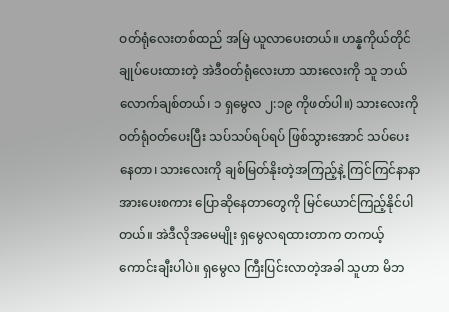ဝတ်ရုံလေးတစ်ထည် အမြဲ ယူလာပေးတယ်။ ဟန္နကိုယ်တိုင် ချုပ်ပေးထားတဲ့ အဲဒီဝတ်ရုံလေးဟာ သားလေးကို သူ ဘယ်လောက်ချစ်တယ်၊ ၁ ရှမွေလ ၂:၁၉ ကိုဖတ်ပါ။) သားလေးကို ဝတ်ရုံဝတ်ပေးပြီး သပ်သပ်ရပ်ရပ် ဖြစ်သွားအောင် သပ်ပေးနေတာ၊ သားလေးကို ချစ်မြတ်နိုးတဲ့အကြည့်နဲ့ ကြင်ကြင်နာနာ အားပေးစကား ပြောဆိုနေတာတွေကို မြင်ယောင်ကြည့်နိုင်ပါတယ်။ အဲဒီလိုအမေမျိုး ရှမွေလရထားတာက တကယ့်ကောင်းချီးပါပဲ။ ရှမွေလ ကြီးပြင်းလာတဲ့အခါ သူဟာ မိဘ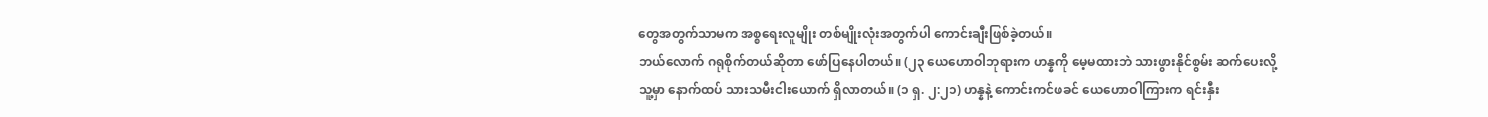တွေအတွက်သာမက အစ္စရေးလူမျိုး တစ်မျိုးလုံးအတွက်ပါ ကောင်းချီးဖြစ်ခဲ့တယ်။
ဘယ်လောက် ဂရုစိုက်တယ်ဆိုတာ ဖော်ပြနေပါတယ်။ (၂၃ ယေဟောဝါဘုရားက ဟန္နကို မေ့မထားဘဲ သားဖွားနိုင်စွမ်း ဆက်ပေးလို့ သူ့မှာ နောက်ထပ် သားသမီးငါးယောက် ရှိလာတယ်။ (၁ ရှ. ၂:၂၁) ဟန္နနဲ့ ကောင်းကင်ဖခင် ယေဟောဝါကြားက ရင်းနှီး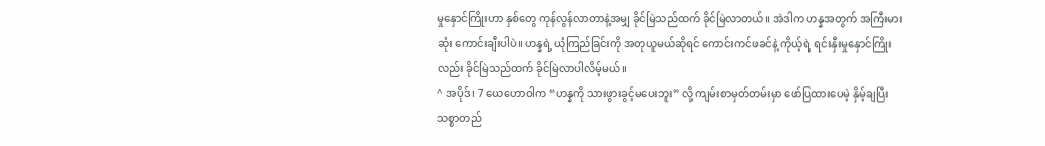မှုနှောင်ကြိုးဟာ နှစ်တွေ ကုန်လွန်လာတာနဲ့အမျှ ခိုင်မြဲသည်ထက် ခိုင်မြဲလာတယ်။ အဲဒါက ဟန္နအတွက် အကြီးမားဆုံး ကောင်းချီးပါပဲ။ ဟန္နရဲ့ ယုံကြည်ခြင်းကို အတုယူမယ်ဆိုရင် ကောင်းကင်ဖခင်နဲ့ ကိုယ့်ရဲ့ ရင်းနှီးမှုနှောင်ကြိုးလည်း ခိုင်မြဲသည်ထက် ခိုင်မြဲလာပါလိမ့်မယ်။
^ အပိုဒ်၊ 7 ယေဟောဝါက “ဟန္နကို သားဖွားခွင့်မပေးဘူး” လို့ ကျမ်းစာမှတ်တမ်းမှာ ဖော်ပြထားပေမဲ့ နှိမ့်ချပြီး သစ္စာတည်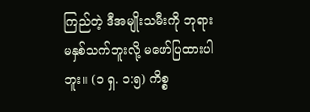ကြည်တဲ့ ဒီအမျိုးသမီးကို ဘုရား မနှစ်သက်ဘူးလို့ မဖော်ပြထားပါဘူး။ (၁ ရှ. ၁:၅) ကိစ္စ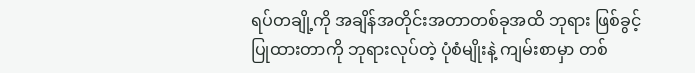ရပ်တချို့ကို အချိန်အတိုင်းအတာတစ်ခုအထိ ဘုရား ဖြစ်ခွင့်ပြုထားတာကို ဘုရားလုပ်တဲ့ ပုံစံမျိုးနဲ့ ကျမ်းစာမှာ တစ်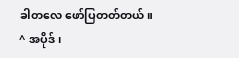ခါတလေ ဖော်ပြတတ်တယ်။
^ အပိုဒ်၊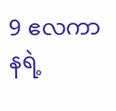9 ဧလကာနရဲ့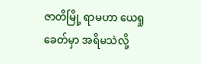ဇာတိမြို့ ရာမဟာ ယေရှုခေတ်မှာ အရိမသဲလို့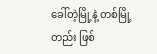ခေါ်တဲ့မြို့နဲ့ တစ်မြို့တည်း ဖြစ်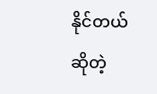နိုင်တယ်ဆိုတဲ့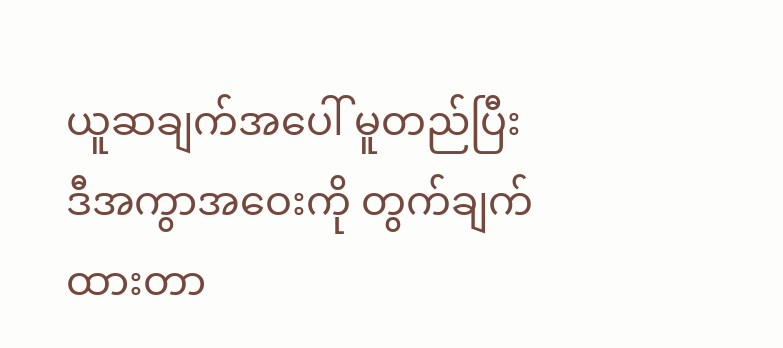ယူဆချက်အပေါ် မူတည်ပြီး ဒီအကွာအဝေးကို တွက်ချက်ထားတာ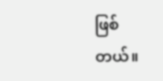ဖြစ်တယ်။